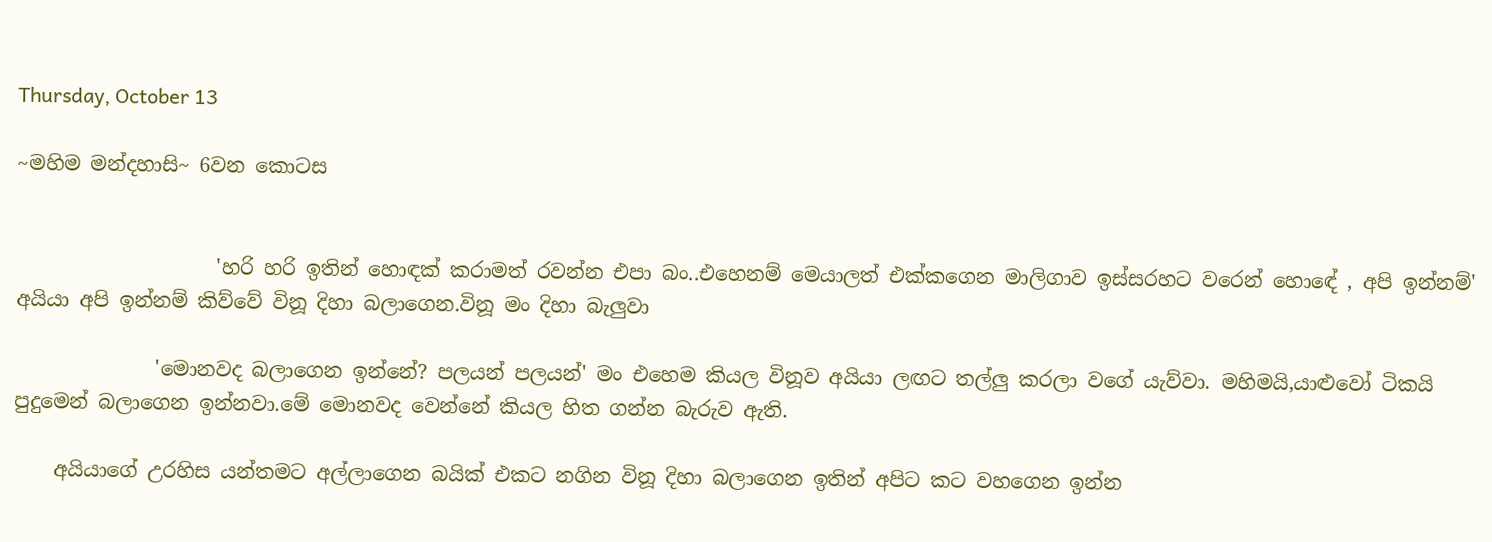Thursday, October 13

~මහිම මන්දහාසි~ 6වන කොටස


                    'හරි හරි ඉතින් හොඳක් කරාමත් රවන්න එපා බං..එහෙනම් මෙයාලත් එක්කගෙන මාලිගාව ඉස්සරහට වරෙන් හොඳේ , අපි ඉන්නම්' අයියා අපි ඉන්නම් කිව්වේ විනූ දිහා බලාගෙන.විනූ මං දිහා බැලුවා

              'මොනවද බලාගෙන ඉන්නේ? පලයන් පලයන්' මං එහෙම කියල විනූව අයියා ලඟට තල්ලු කරලා වගේ යැව්වා. මහිමයි,යාළුවෝ ටිකයි පුදුමෙන් බලාගෙන ඉන්නවා.මේ මොනවද වෙන්නේ කියල හිත ගන්න බැරුව ඇති.

    අයියාගේ උරහිස යන්තමට අල්ලාගෙන බයික් එකට නගින විනූ දිහා බලාගෙන ඉතින් අපිට කට වහගෙන ඉන්න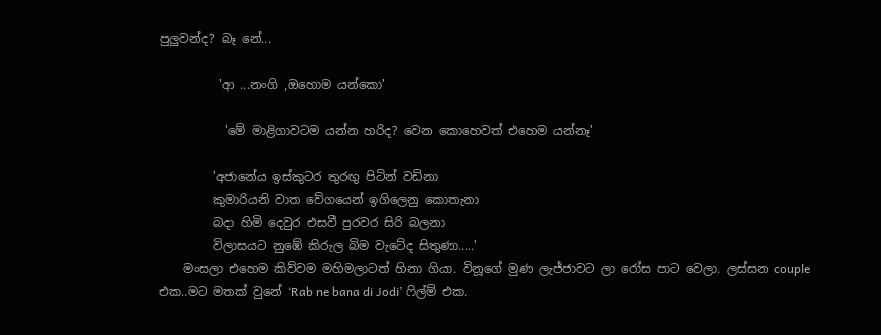පුලුවන්ද? බෑ නේ...

          'ආ ...නංගි ,ඔහොම යන්කො'

           'මේ මාළිගාවටම යන්න හරිද? වෙන කොහෙවත් එහෙම යන්නෑ'

         'අජානේය ඉස්කුටර තුරඟු පිටින් වඩිනා
         කුමාරියනි වාත වේගයෙන් ඉගිලෙනු කොතැනා
         බදා හිමි දෙවුර එසවී පුරවර සිරි බලනා
         විලාසයට නුඹේ කිරුල බිම වැටේද සිතුණා.....'
    මංසලා එහෙම කිව්වම මහිමලාටත් හිනා ගියා. විනූගේ මුණ ලැජ්ජාවට ලා රෝස පාට වෙලා. ලස්සන couple එක..මට මතක් වුනේ ‘Rab ne bana di Jodi’ ෆිල්ම් එක.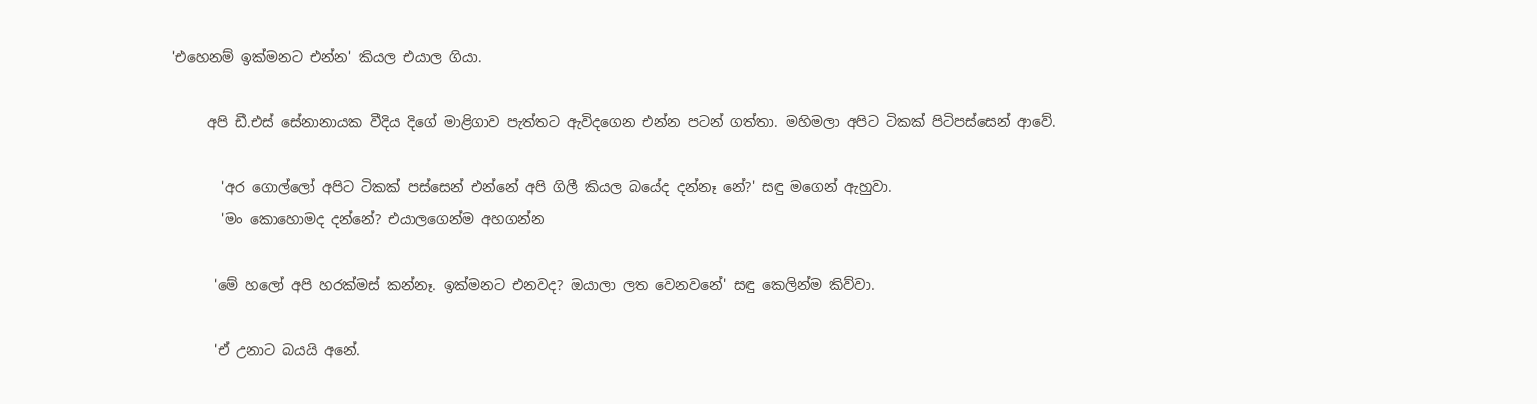'එහෙනම් ඉක්මනට එන්න' කියල එයාල ගියා.

     අපි ඩී.එස් සේනානායක වීදිය දිගේ මාළිගාව පැත්තට ඇවිදගෙන එන්න පටන් ගත්තා. මහිමලා අපිට ටිකක් පිටිපස්සෙන් ආවේ.

       'අර ගොල්ලෝ අපිට ටිකක් පස්සෙන් එන්නේ අපි ගිලී කියල බයේද දන්නෑ නේ?' සඳු මගෙන් ඇහුවා.
       'මං කොහොමද දන්නේ? එයාලගෙන්ම අහගන්න

      'මේ හලෝ අපි හරක්මස් කන්නෑ. ඉක්මනට එනවද? ඔයාලා ලත වෙනවනේ' සඳු කෙලින්ම කිව්වා.

      'ඒ උනාට බයයි අනේ.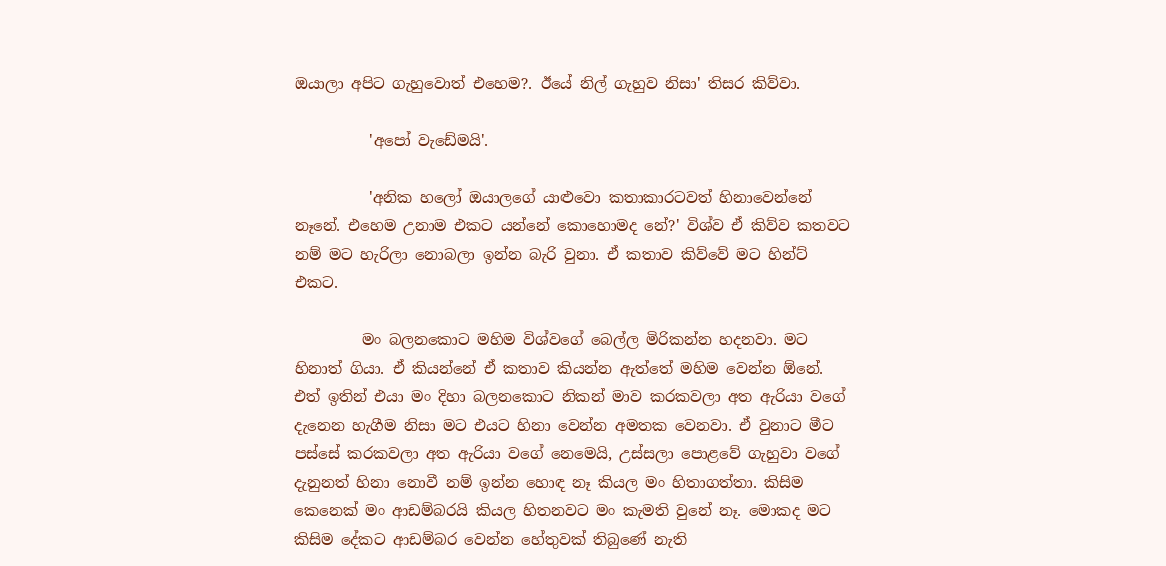ඔයාලා අපිට ගැහුවොත් එහෙම?. ඊයේ නිල් ගැහුව නිසා' තිසර කිව්වා.

          'අපෝ වැඩේමයි'.

          'අනික හලෝ ඔයාලගේ යාළුවො කතාකාරටවත් හිනාවෙන්නේ නෑනේ. එහෙම උනාම එකට යන්නේ කොහොමද නේ?' විශ්ව ඒ කිව්ව කතවට නම් මට හැරිලා නොබලා ඉන්න බැරි වුනා. ඒ කතාව කිව්වේ මට හින්ට් එකට.

         මං බලනකොට මහිම විශ්වගේ බෙල්ල මිරිකන්න හදනවා. මට හිනාත් ගියා. ඒ කියන්නේ ඒ කතාව කියන්න ඇත්තේ මහිම වෙන්න ඕනේ. එත් ඉතින් එයා මං දිහා බලනකොට නිකන් මාව කරකවලා අත ඇරියා වගේ දැනෙන හැගීම නිසා මට එයට හිනා වෙන්න අමතක වෙනවා. ඒ වුනාට මීට පස්සේ කරකවලා අත ඇරියා වගේ නෙමෙයි, උස්සලා පොළවේ ගැහුවා වගේ දැනුනත් හිනා නොවී නම් ඉන්න හොඳ නෑ කියල මං හිතාගත්තා. කිසිම කෙනෙක් මං ආඩම්බරයි කියල හිතනවට මං කැමති වුනේ නෑ. මොකද මට කිසිම දේකට ආඩම්බර වෙන්න හේතුවක් තිබුණේ නැති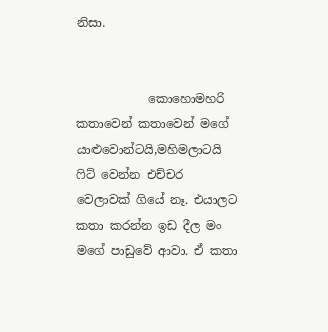නිසා.


            කොහොමහරි කතාවෙන් කතාවෙන් මගේ යාළුවොන්ටයි,මහිමලාටයි ෆිට් වෙන්න එච්චර වෙලාවක් ගියේ නෑ. එයාලට කතා කරන්න ඉඩ දීල මං මගේ පාඩුවේ ආවා. ඒ කතා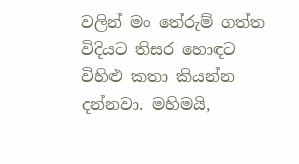වලින් මං තේරුම් ගත්ත විදියට තිසර හොඳට විහිළු කතා කියන්න දන්නවා. මහිමයි,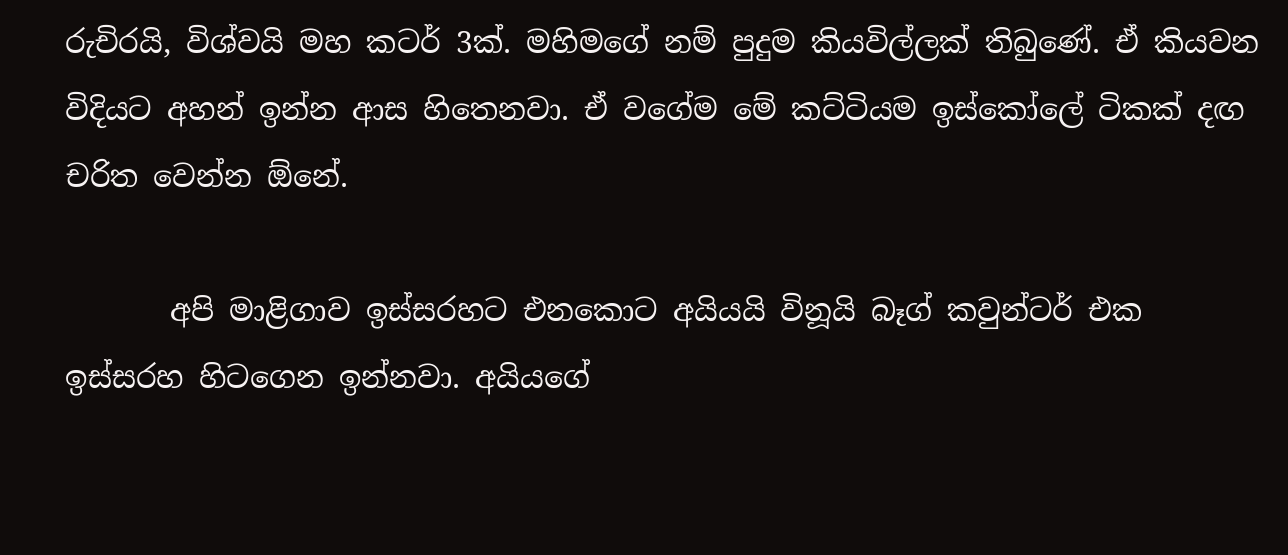රුචිරයි, විශ්වයි මහ කටර් 3ක්. මහිමගේ නම් පුදුම කියවිල්ලක් තිබුණේ. ඒ කියවන විදියට අහන් ඉන්න ආස හිතෙනවා. ඒ වගේම මේ කට්ටියම ඉස්කෝලේ ටිකක් දඟ චරිත වෙන්න ඕනේ.

       අපි මාළිගාව ඉස්සරහට එනකොට අයියයි විනූයි බෑග් කවුන්ටර් එක ඉස්සරහ හිටගෙන ඉන්නවා. අයියගේ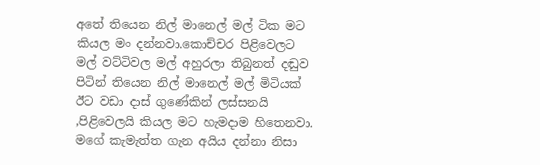අතේ තියෙන නිල් මානෙල් මල් ටික මට කියල මං දන්නවා.කොච්චර පිළිවෙලට මල් වට්ටිවල මල් අහුරලා තිබුනත් දඬුව පිටින් තියෙන නිල් මානෙල් මල් මිටියක් ඊට වඩා දාස් ගුණේකින් ලස්සනයි ,පිළිවෙලයි කියල මට හැමදාම හිතෙනවා. මගේ කැමැත්ත ගැන අයිය දන්නා නිසා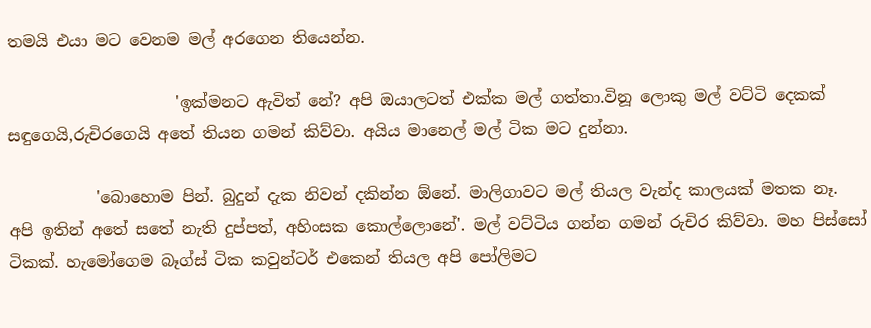තමයි එයා මට වෙනම මල් අරගෙන තියෙන්න.

                     'ඉක්මනට ඇවිත් නේ? අපි ඔයාලටත් එක්ක මල් ගත්තා.විනූ ලොකු මල් වට්ටි දෙකක් සඳුගෙයි,රුචිරගෙයි අතේ තියන ගමන් කිව්වා. අයිය මානෙල් මල් ටික මට දුන්නා.

           'බොහොම පින්. බුදුන් දැක නිවන් දකින්න ඕනේ. මාලිගාවට මල් තියල වැන්ද කාලයක් මතක නෑ. අපි ඉතින් අතේ සතේ නැති දුප්පත්, අහිංසක කොල්ලොනේ'. මල් වට්ටිය ගන්න ගමන් රුචිර කිව්වා. මහ පිස්සෝ ටිකක්. හැමෝගෙම බෑග්ස් ටික කවුන්ටර් එකෙන් තියල අපි පෝලිමට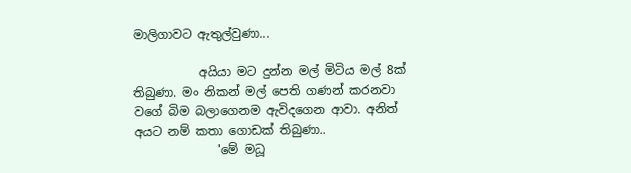මාලිගාවට ඇතුල්වුණා...

           අයියා මට දුන්න මල් මිටිය මල් 8ක් තිබුණා. මං නිකන් මල් පෙති ගණන් කරනවා වගේ බිම බලාගෙනම ඇවිදගෙන ආවා. අනිත් අයට නම් කතා ගොඩක් තිබුණා..
              'මේ මධූ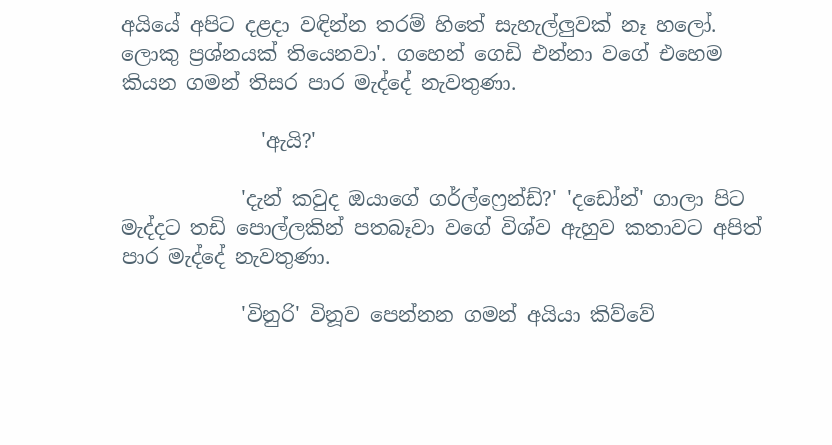අයියේ අපිට දළදා වඳින්න තරම් හිතේ සැහැල්ලුවක් නෑ හලෝ. ලොකු ප්‍රශ්නයක් තියෙනවා'. ගහෙන් ගෙඩි එන්නා වගේ එහෙම කියන ගමන් තිසර පාර මැද්දේ නැවතුණා.

              'ඇයි?'

            'දැන් කවුද ඔයාගේ ගර්ල්ෆ්‍රෙන්ඩ්?' 'දඩෝන්' ගාලා පිට මැද්දට තඩි පොල්ලකින් පතබෑවා වගේ විශ්ව ඇහුව කතාවට අපිත් පාර මැද්දේ නැවතුණා.

            'විනුරි' විනූව පෙන්නන ගමන් අයියා කිව්වේ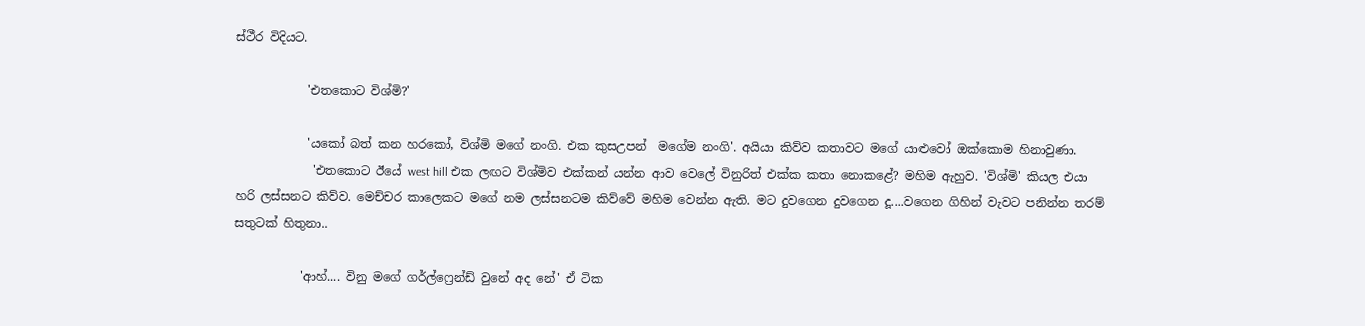ස්ථීර විදියට.

            'එතකොට විශ්මි?'

            'යකෝ බත් කන හරකෝ, විශ්මි මගේ නංගි. එක කුසඋපන්  මගේම නංගි'. අයියා කිව්ව කතාවට මගේ යාළුවෝ ඔක්කොම හිනාවුණා.
             'එතකොට ඊයේ west hill එක ලඟට විශ්මිව එක්කන් යන්න ආව වෙලේ විනුරිත් එක්ක කතා නොකළේ? මහිම ඇහුව. 'විශ්මි' කියල එයා හරි ලස්සනට කිව්ව. මෙච්චර කාලෙකට මගේ නම ලස්සනටම කිව්වේ මහිම වෙන්න ඇති. මට දුවගෙන දුවගෙන දූ....වගෙන ගිහින් වැවට පනින්න තරම් සතුටක් හිතුනා..

           'ආහ්.... විනු මගේ ගර්ල්ෆ්‍රෙන්ඩ් වුනේ අද නේ' ඒ ටික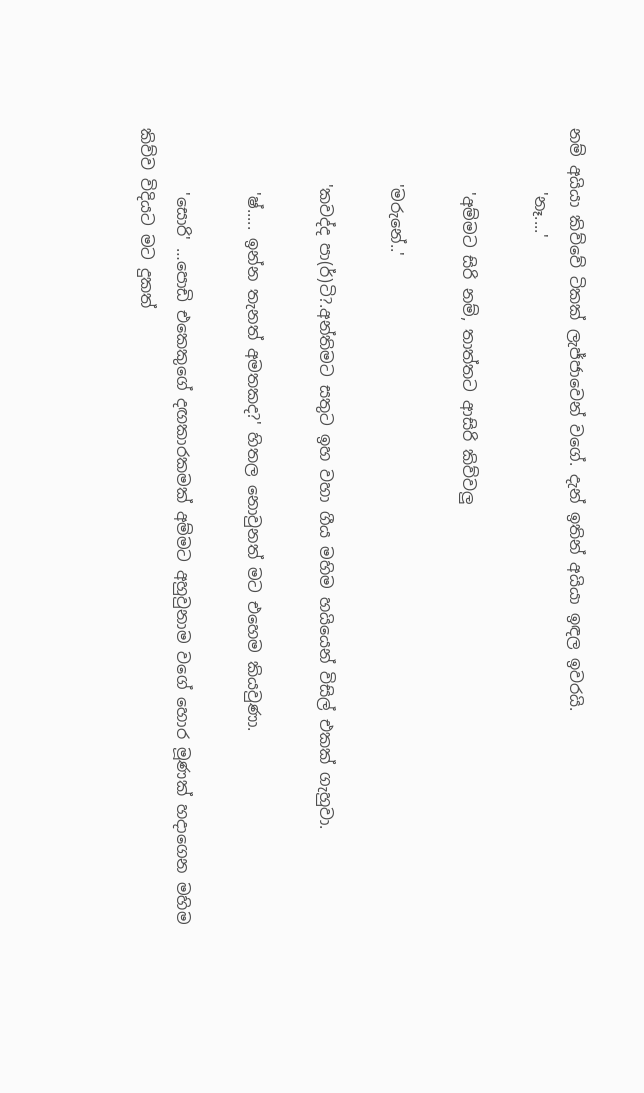නම් අයියා කිව්වේ ටිකක් ලැජ්ජාවෙන් වගේ. දැන් ඉතින් අයියා ඉඳල ඉවරයි.
        'නෑ....'

        'අම්මට සිරි නම්, තාත්තට ආසිරි කිව්වලු

       'මරුනේ..'

       'කවද්ද පා(ර්)ටි?.අන්තිමට සතුට ඉහ වහා ගීය මහිම හයියෙන් විසිල් එකක් ගැහුවා.

        'ෂ්..... ඉන්න තැනත් අමතකද?' හිතල නොවුනත් මට එහෙම කියවුණා.

        'සොරි' …පොඩි එකෙකුගේ දඟකාරකමක් අම්මට අහුවුනාම වගේ හොර මූණක් හදාගෙන මහිම කිව්ව විදියට මට දුකත්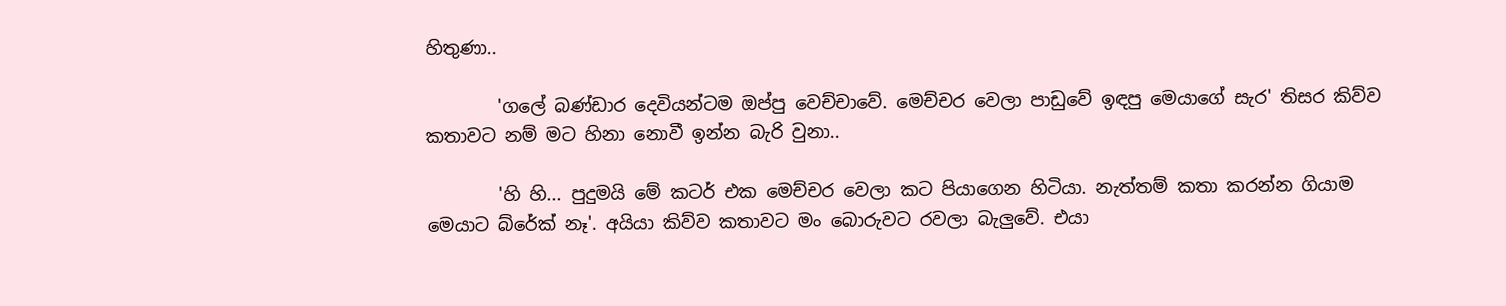හිතුණා..

        'ගලේ බණ්ඩාර දෙවියන්ටම ඔප්පු වෙච්චාවේ. මෙච්චර වෙලා පාඩුවේ ඉඳපු මෙයාගේ සැර' තිසර කිව්ව කතාවට නම් මට හිනා නොවී ඉන්න බැරි වුනා..

        'හි හි... පුදුමයි මේ කටර් එක මෙච්චර වෙලා කට පියාගෙන හිටියා. නැත්තම් කතා කරන්න ගියාම මෙයාට බ්රේක් නෑ'. අයියා කිව්ව කතාවට මං බොරුවට රවලා බැලුවේ. එයා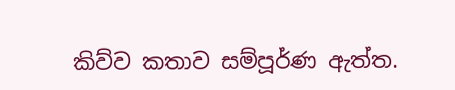කිව්ව කතාව සම්පූර්ණ ඇත්ත.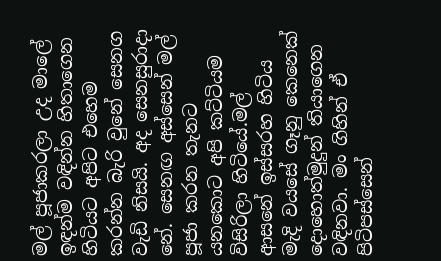මල් පූජාකරලා උද මාලේ ඉඳන්ම වඳින්න හිතාගෙන හිටියට අපිට එහෙම කරන්න බැරි වුනේ සෙනග වැඩි නිසයි. අද සෙනසුරාදා නේ. සෙනඟ අස්සෙන් මල් පූජා කරන තැනට යනකොට අපි කට්ටියම විසිරිලා හිටියේ.මල් ආසනේ ඉස්සරහ හිටිය මැදි වයසේ ගෑනු කෙනෙක් දොහොත්මුදුන් තියාගෙන වඳිනවා. මං ගිහින් ඒ පිටිපස්සෙන්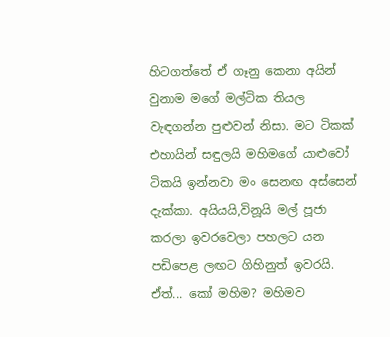හිටගත්තේ ඒ ගෑනු කෙනා අයින් වුනාම මගේ මල්ටික තියල වැඳගන්න පුළුවන් නිසා. මට ටිකක් එහායින් සඳුලයි මහිමගේ යාළුවෝ ටිකයි ඉන්නවා මං සෙනඟ අස්සෙන් දැක්කා. අයියයි,විනූයි මල් පූජා කරලා ඉවරවෙලා පහලට යන පඩිපෙළ ලඟට ගිහිනුත් ඉවරයි. ඒත්... කෝ මහිම? මහිමව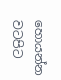හොයන්න වටපිට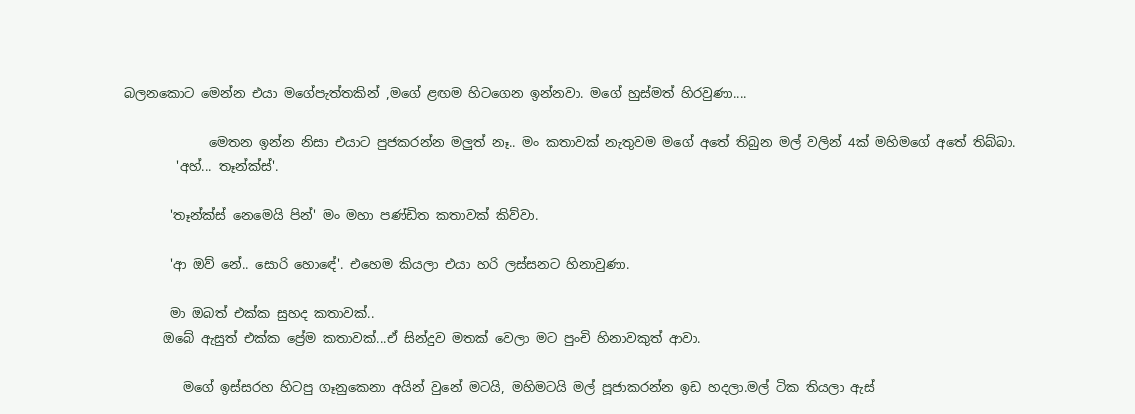බලනකොට මෙන්න එයා මගේපැත්තකින් ,මගේ ළඟම හිටගෙන ඉන්නවා. මගේ හුස්මත් හිරවුණා....

             මෙතන ඉන්න නිසා එයාට පුජකරන්න මලුත් නෑ.. මං කතාවක් නැතුවම මගේ අතේ තිබුන මල් වලින් 4ක් මහිමගේ අතේ තිබ්බා.
        'අහ්... තෑන්ක්ස්'.

       'තෑන්ක්ස් නෙමෙයි පින්' මං මහා පණ්ඩිත කතාවක් කිව්වා.

       'ආ ඔව් නේ.. සොරි හොඳේ'. එහෙම කියලා එයා හරි ලස්සනට හිනාවුණා.

       මා ඔබත් එක්ක සුහද කතාවක්..
      ඔබේ ඇසුත් එක්ක ප්‍රේම කතාවක්...ඒ සින්දුව මතක් වෙලා මට පුංචි හිනාවකුත් ආවා.

         මගේ ඉස්සරහ හිටපු ගෑනුකෙනා අයින් වුනේ මටයි, මහිමටයි මල් පූජාකරන්න ඉඩ හදලා.මල් ටික තියලා ඇස්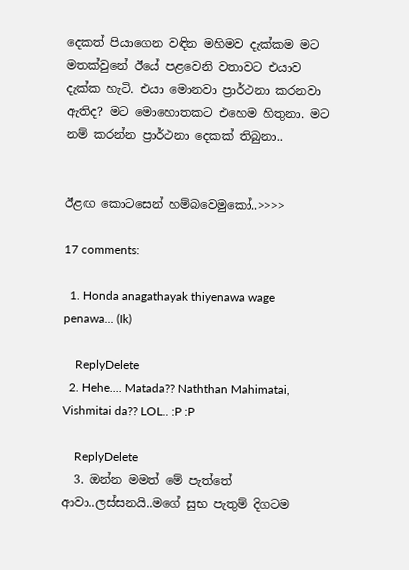දෙකත් පියාගෙන වඳින මහිමව දැක්කම මට මතක්වුනේ ඊයේ පළවෙනි වතාවට එයාව දැක්ක හැටි. එයා මොනවා ප්‍රාර්ථනා කරනවා ඇතිද? මට මොහොතකට එහෙම හිතුනා. මට නම් කරන්න ප්‍රාර්ථනා දෙකක් තිබුනා..


ඊළඟ කොටසෙන් හම්බවෙමුකෝ..>>>>

17 comments:

  1. Honda anagathayak thiyenawa wage penawa... (Ik)

    ReplyDelete
  2. Hehe.... Matada?? Naththan Mahimatai, Vishmitai da?? LOL.. :P :P

    ReplyDelete
  3. ඔන්න මමත් මේ පැත්තේ ආවා..ලස්සනයි..මගේ සුභ පැතුම් දිගටම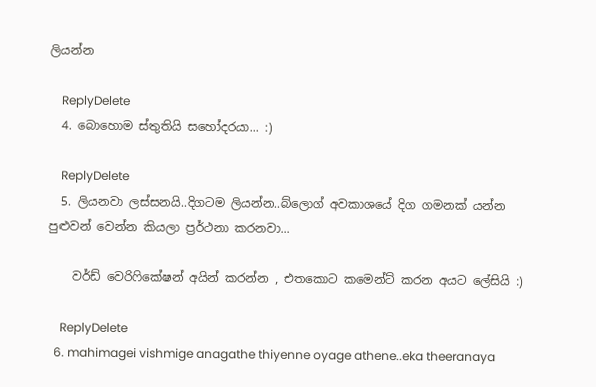ලියන්න

    ReplyDelete
  4. බොහොම ස්තුතියි සහෝදරයා... :)

    ReplyDelete
  5. ලියනවා ලස්සනයි..දිගටම ලියන්න..බ්ලොග් අවකාශයේ දිග ගමනක් යන්න පුළුවන් වෙන්න කියලා ප්‍රර්ථනා කරනවා...

    වර්ඩ් වෙරිෆිකේෂන් අයින් කරන්න , එතකොට කමෙන්ට් කරන අයට ලේසියි :)

    ReplyDelete
  6. mahimagei vishmige anagathe thiyenne oyage athene..eka theeranaya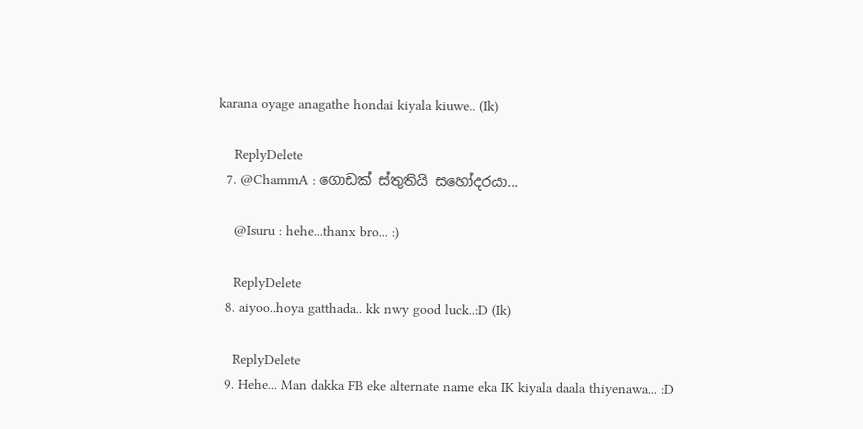karana oyage anagathe hondai kiyala kiuwe.. (Ik)

    ReplyDelete
  7. @ChammA : ගොඩක් ස්තුතියි සහෝදරයා...

    @Isuru : hehe...thanx bro... :)

    ReplyDelete
  8. aiyoo..hoya gatthada.. kk nwy good luck..:D (Ik)

    ReplyDelete
  9. Hehe... Man dakka FB eke alternate name eka IK kiyala daala thiyenawa... :D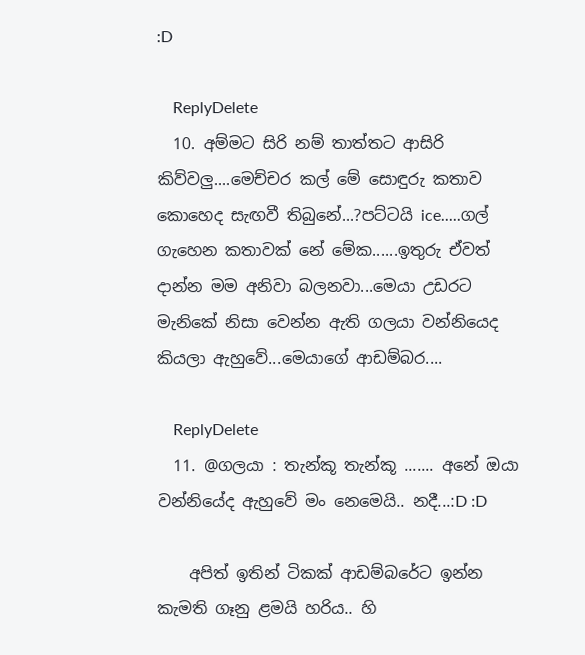:D

    ReplyDelete
  10. අම්මට සිරි නම් තාත්තට ආසිරි කිව්වලු....මෙච්චර කල් මේ සොඳුරු කතාව කොහෙද සැඟවී තිබුනේ...?පට්ටයි ice.....ගල් ගැහෙන කතාවක් නේ මේක......ඉතුරු ඒවත් දාන්න මම අනිවා බලනවා...මෙයා උඩරට මැනිකේ නිසා වෙන්න ඇති ගලයා වන්නියෙද කියලා ඇහුවේ...මෙයාගේ ආඩම්බර....

    ReplyDelete
  11. @ගලයා : තැන්කූ තැන්කූ ....... අනේ ඔයා වන්නියේද ඇහුවේ මං නෙමෙයි.. නදී...:D :D

    අපිත් ඉතින් ටිකක් ආඩම්බරේට ඉන්න කැමති ගෑනු ළමයි හරිය.. හි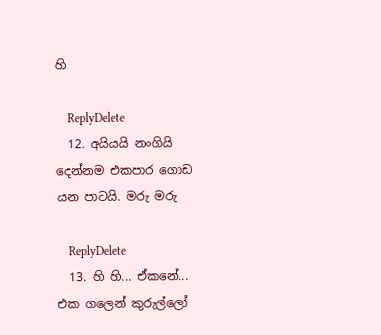හි

    ReplyDelete
  12. අයියයි නංගියි දෙන්නම එකපාර ගොඩ යන පාටයි. මරු මරු

    ReplyDelete
  13. හි හි... ඒකනේ... එක ගලෙන් කුරුල්ලෝ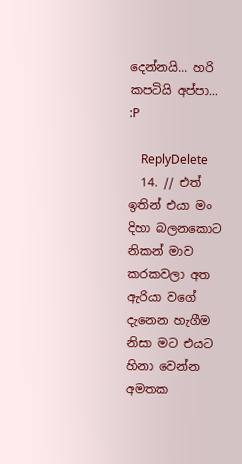දෙන්නයි... හරි කපටියි අප්පා... :P

    ReplyDelete
  14. // එත් ඉතින් එයා මං දිහා බලනකොට නිකන් මාව කරකවලා අත ඇරියා වගේ දැනෙන හැගීම නිසා මට එයට හිනා වෙන්න අමතක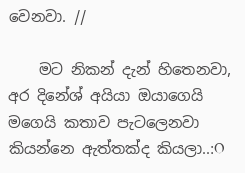වෙනවා. //

    මට නිකන් දැන් හිතෙනවා, අර දිනේශ් අයියා ඔයාගෙයි මගෙයි කතාව පැටලෙනවා කියන්නෙ ඇත්තක්ද කියලා..:O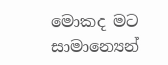මොකද මට සාමාන්‍යෙන්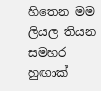හිතෙන මම ලියල තියන සමහර හුඟාක්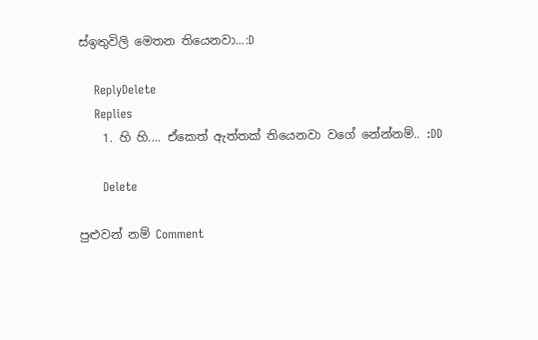ස්ඉතුවිලි මෙතන තියෙනවා...:D

    ReplyDelete
    Replies
    1. හි හි.... ඒකෙත් ඇත්තක් තියෙනවා වගේ නේන්නම්.. :DD

      Delete

පුළුවන් නම් Comment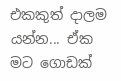එකකුත් දාලම යන්න... ඒක මට ගොඩක්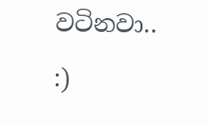වටිනවා.. :)